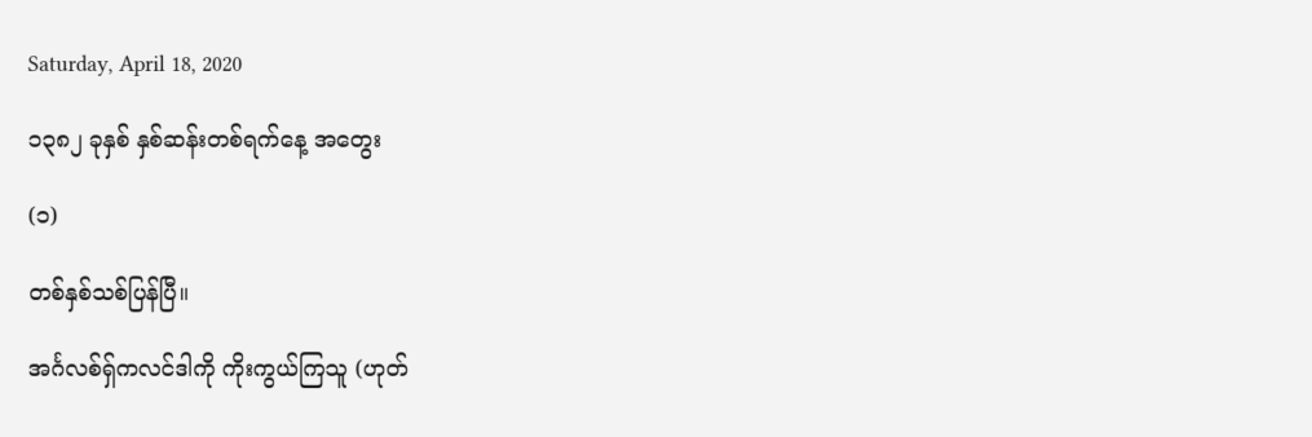Saturday, April 18, 2020

၁၃၈၂ ခုနှစ် နှစ်ဆန်းတစ်ရက်နေ့ အတွေး

(၁)

တစ်နှစ်သစ်ပြန်ပြီ။

အင်္ဂလစ်ရှ်ကလင်ဒါကို ကိုးကွယ်ကြသူ (ဟုတ်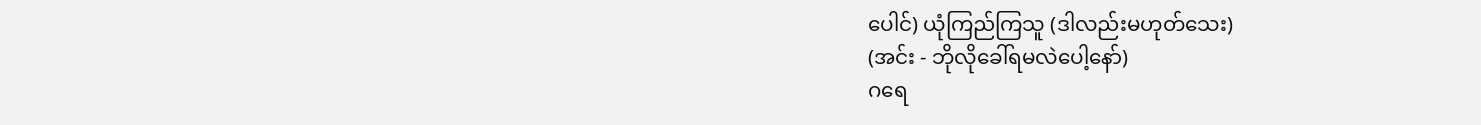ပေါင်) ယုံကြည်ကြသူ (ဒါလည်းမဟုတ်သေး)
(အင်း - ဘိုလိုခေါ်ရမလဲပေါ့နော်)
ဂရေ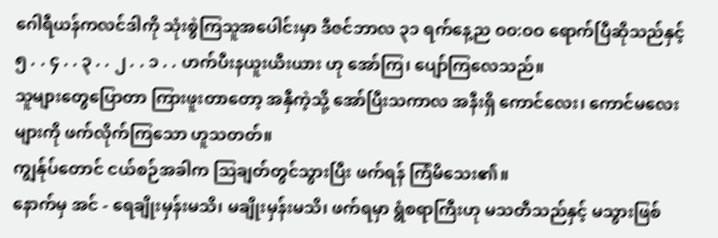ဂေါရီယန်ကလင်ဒါကို သုံးစွဲကြသူအပေါင်းမှာ ဒီဇင်ဘာလ ၃၁ ရက်နေ့ည ဝဝ:ဝဝ ရောက်ပြီဆိုသည်နှင့် ၅ . . ၄ . . ၃ . . ၂ . . ၁ . . ဟက်ပီးနယူးယီးယား ဟု အော်ကြ၊ ပျော်ကြလေသည်။
သူများတွေပြောတာ ကြားဖူးတာတော့ အနှီကဲ့သို့ အော်ပြီးသကာလ အနီးရှိ ကောင်လေး၊ ကောင်မလေးများကို ဖက်လိုက်ကြသော ဟူသတတ်။
ကျွန်ုပ်တောင် ငယ်စဉ်အခါက ဩချတ်တွင်သွားပြီး ဖက်ရန် ကြံမိသေး၏။
နောက်မှ အင် - ရေချိုးမှန်းမသိ၊ မချိုးမှန်းမသိ၊ ဖက်ရမှာ ရွံစရာကြီးဟု မသတီသည်နှင့် မသွားဖြစ်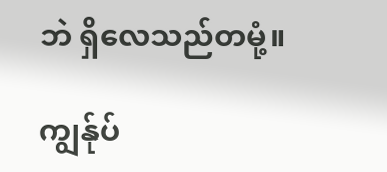ဘဲ ရှိလေသည်တမုံ့။

ကျွန်ုပ်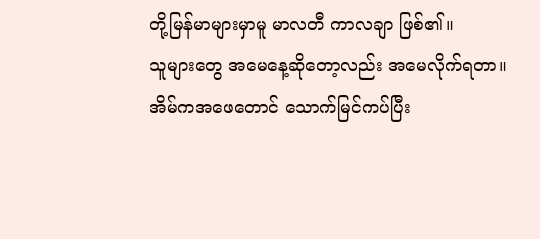တို့မြန်မာများမှာမူ မာလတီ ကာလချာ ဖြစ်၏။
သူများတွေ အမေနေ့ဆိုတော့လည်း အမေလိုက်ရတာ။ အိမ်ကအဖေတောင် သောက်မြင်ကပ်ပြီး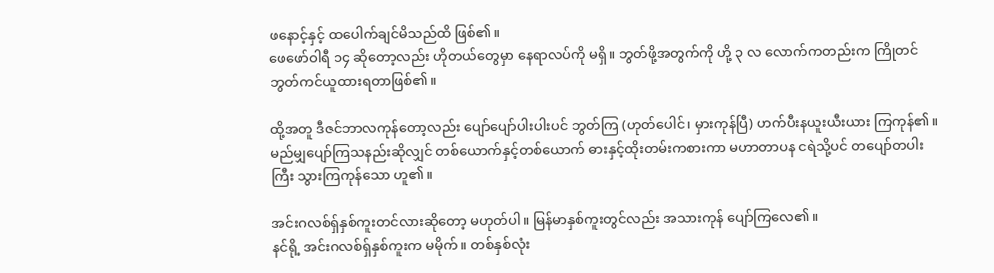ဖနောင့်နှင့် ထပေါက်ချင်မိသည်ထိ ဖြစ်၏။
ဖေဖော်ဝါရီ ၁၄ ဆိုတော့လည်း ဟိုတယ်တွေမှာ နေရာလပ်ကို မရှိ။ ဘွတ်ဖို့အတွက်ကို ဟို့ ၃ လ လောက်ကတည်းက ကြိုတင် ဘွတ်ကင်ယူထားရတာဖြစ်၏။

ထို့အတူ ဒီဇင်ဘာလကုန်တော့လည်း ပျော်ပျော်ပါးပါးပင် ဘွတ်ကြ (ဟုတ်ပေါင်၊ မှားကုန်ပြီ) ဟက်ပီးနယူးယီးယား ကြကုန်၏။ မည်မျှပျော်ကြသနည်းဆိုလျှင် တစ်ယောက်နှင့်တစ်ယောက် ဓားနှင့်ထိုးတမ်းကစားကာ မဟာတာပန ငရဲသို့ပင် တပျော်တပါးကြီး သွားကြကုန်သော ဟူ၏။

အင်းဂလစ်ရှ်နှစ်ကူးတင်လားဆိုတော့ မဟုတ်ပါ။ မြန်မာနှစ်ကူးတွင်လည်း အသားကုန် ပျော်ကြလေ၏။
နင်ရို့ အင်းဂလစ်ရှ်နှစ်ကူးက မမိုက်။ တစ်နှစ်လုံး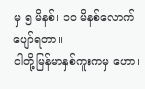မှ ၅ မိနစ်၊ ၁၀ မိနစ်လောက်ပျော်ရတာ။
ငါတို့မြန်မာနှစ်ကူးကမှ ဟော၊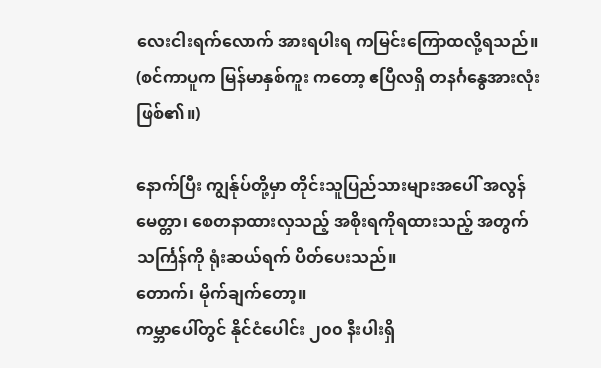လေးငါးရက်လောက် အားရပါးရ ကမြင်းကြောထလို့ရသည်။ (စင်ကာပူက မြန်မာနှစ်ကူး ကတော့ ဧပြီလရှိ တနင်္ဂနွေအားလုံးဖြစ်၏။)

နောက်ပြီး ကျွန်ုပ်တို့မှာ တိုင်းသူပြည်သားများအပေါ် အလွန် မေတ္တာ၊ စေတနာထားလှသည့် အစိုးရကိုရထားသည့် အတွက် သင်္ကြန်ကို ရုံးဆယ်ရက် ပိတ်ပေးသည်။
တောက်၊ မိုက်ချက်တော့။
ကမ္ဘာပေါ်တွင် နိုင်ငံပေါင်း ၂၀၀ နီးပါးရှိ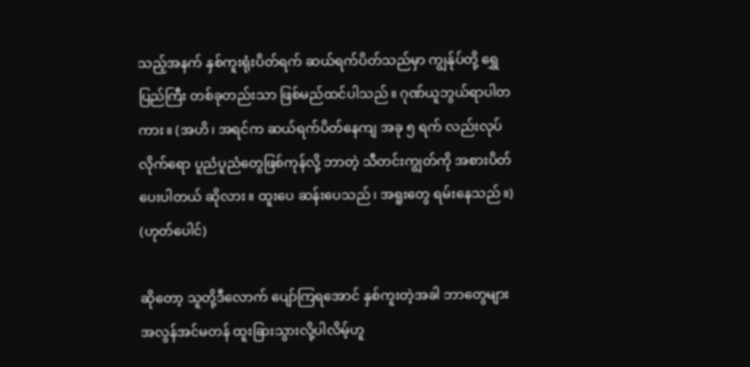သည့်အနက် နှစ်ကူးရုံးပိတ်ရက် ဆယ်ရက်ပိတ်သည်မှာ ကျွန်ုပ်တို့ ရွှေပြည်ကြီး တစ်ခုတည်းသာ ဖြစ်မည်ထင်ပါသည်။ ဂုဏ်ယူဘွယ်ရာပါတကား။ (အဟိ၊ အရင်က ဆယ်ရက်ပိတ်နေကျ အခု ၅ ရက် လည်းလုပ်လိုက်ရော ပူညံပူညံတွေဖြစ်ကုန်လို့ ဘာတဲ့ သီတင်းကျွတ်ကို အစားပိတ်ပေးပါတယ် ဆိုလား။ ထူးပေ ဆန်းပေသည်၊ အရူးတွေ ရမ်းနေသည်။) (ဟုတ်ပေါင်)

ဆိုတော့ သူတို့ဒီလောက် ပျော်ကြရအောင် နှစ်ကူးတဲ့အခါ ဘာတွေများ အလွန်အင်မတန် ထူးခြားသွားလို့ပါလိမ့်ဟူ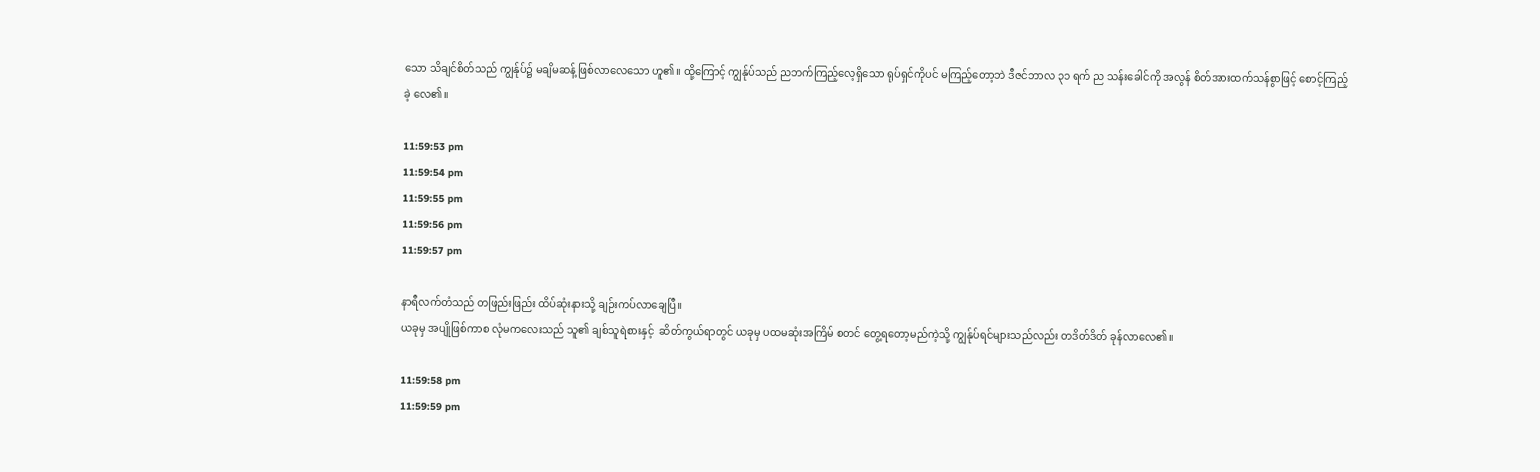သော သိချင်စိတ်သည် ကျွန်ုပ်၌ မချိမဆန့် ဖြစ်လာလေသော ဟူ၏။ ထို့ကြောင့် ကျွန်ုပ်သည် ညဘက်ကြည့်လေ့ရှိသော ရုပ်ရှင်ကိုပင် မကြည့်တော့ဘဲ ဒီဇင်ဘာလ ၃၁ ရက် ည သန်းခေါင်ကို အလွန် စိတ်အားထက်သန်စွာဖြင့် စောင့်ကြည့်ခဲ့ လေ၏။

11:59:53 pm
11:59:54 pm
11:59:55 pm
11:59:56 pm
11:59:57 pm

နာရီလက်တံသည် တဖြည်းဖြည်း ထိပ်ဆုံးနားသို့ ချဉ်းကပ်လာချေပြီ။
ယခုမှ အပျိုဖြစ်ကာစ လုံမကလေးသည် သူ၏ ချစ်သူရဲစားနှင့်  ဆိတ်ကွယ်ရာတွင် ယခုမှ ပထမဆုံးအကြိမ် စတင် တွေ့ရတော့မည်ကဲ့သို့ ကျွန်ုပ်ရင်များသည်လည်း တဒိတ်ဒိတ် ခုန်လာလေ၏။

11:59:58 pm
11:59:59 pm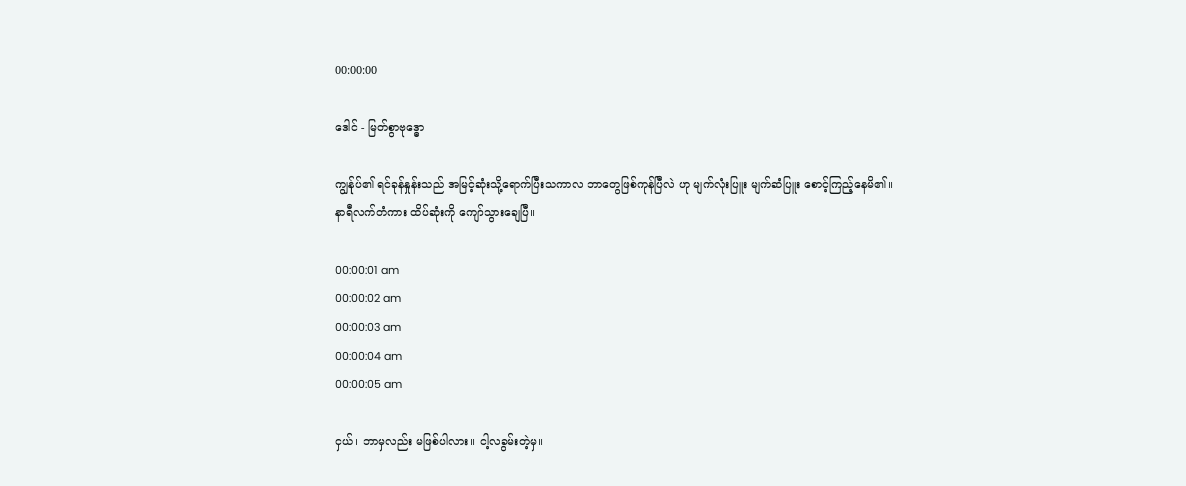00:00:00

ဒေါင် - မြတ်စွာဗုဒ္ဓော

ကျွန်ုပ်၏ ရင်ခုန်နှုန်းသည် အမြင့်ဆုံးသို့ရောက်ပြီးသကာလ ဘာတွေဖြစ်ကုန်ပြီလဲ ဟု မျက်လုံးပြူး မျက်ဆံပြူး စောင့်ကြည့်နေမိ၏။
နာရီလက်တံကား ထိပ်ဆုံးကို ကျော်သွားချေပြီ။

00:00:01 am
00:00:02 am
00:00:03 am
00:00:04 am
00:00:05 am

ငှယ်၊ ဘာမှလည်း မဖြစ်ပါလား။ ငါ့လခွမ်းတဲ့မှ။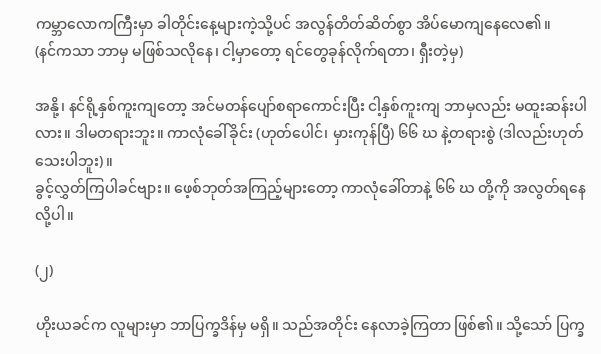ကမ္ဘာလောကကြီးမှာ ခါတိုင်းနေ့များကဲ့သို့ပင် အလွန်တိတ်ဆိတ်စွာ အိပ်မောကျနေလေ၏။
(နင်ကသာ ဘာမှ မဖြစ်သလိုနေ၊ ငါ့မှာတော့ ရင်တွေခုန်လိုက်ရတာ၊ ရှီးတဲ့မှ)

အနို့၊ နင်ရို့နှစ်ကူးကျတော့ အင်မတန်ပျော်စရာကောင်းပြီး ငါ့နှစ်ကူးကျ ဘာမှလည်း မထူးဆန်းပါလား။ ဒါမတရားဘူး။ ကာလုံခေါ်ခိုင်း (ဟုတ်ပေါင်၊ မှားကုန်ပြီ) ၆၆ ဃ နဲ့တရားစွဲ (ဒါလည်းဟုတ်သေးပါဘူး)။
ခွင့်လွှတ်ကြပါခင်ဗျား။ ဖေ့စ်ဘုတ်အကြည့်များတော့ ကာလုံခေါ်တာနဲ့ ၆၆ ဃ တို့ကို အလွတ်ရနေလို့ပါ။

(၂)

ဟိုးယခင်က လူများမှာ ဘာပြက္ခဒိန်မှ မရှိ။ သည်အတိုင်း နေလာခဲ့ကြတာ ဖြစ်၏။ သို့သော် ပြက္ခ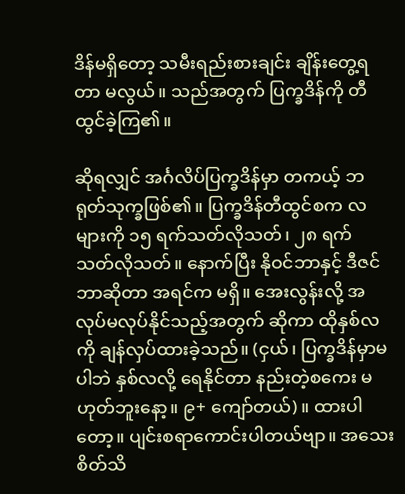ဒိန်မရှိတော့ သမီးရည်းစားချင်း ချိန်းတွေ့ရတာ မလွယ်။ သည်အတွက် ပြက္ခဒိန်ကို တီထွင်ခဲ့ကြ၏။

ဆိုရလျှင် အင်္ဂလိပ်ပြက္ခဒိန်မှာ တကယ့် ဘရုတ်သုက္ခဖြစ်၏။ ပြက္ခဒိန်တီထွင်စက လ များကို ၁၅ ရက်သတ်လိုသတ်၊ ၂၈ ရက် သတ်လိုသတ်။ နောက်ပြီး နိုဝင်ဘာနှင့် ဒီဇင်ဘာဆိုတာ အရင်က မရှိ။ အေးလွန်းလို့ အလုပ်မလုပ်နိုင်သည့်အတွက် ဆိုကာ ထိုနှစ်လကို ချန်လှပ်ထားခဲ့သည်။ (ငှယ်၊ ပြက္ခဒိန်မှာမပါဘဲ နှစ်လလို့ ရေနိုင်တာ နည်းတဲ့စကေး မဟုတ်ဘူးနော့။ ၉+ ကျော်တယ်)။ ထားပါတော့။ ပျင်းစရာကောင်းပါတယ်ဗျာ။ အသေးစိတ်သိ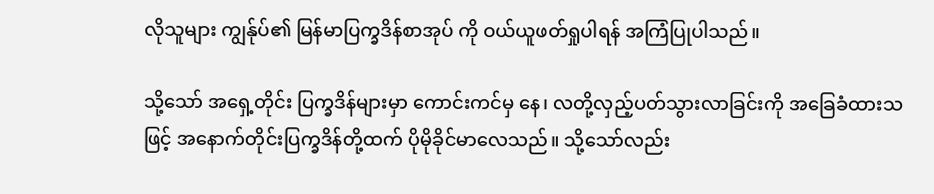လိုသူများ ကျွန်ုပ်၏ မြန်မာပြက္ခဒိန်စာအုပ် ကို ဝယ်ယူဖတ်ရှုပါရန် အကြံပြုပါသည်။

သို့သော် အရှေ့တိုင်း ပြက္ခဒိန်များမှာ ကောင်းကင်မှ နေ၊ လတို့လှည့်ပတ်သွားလာခြင်းကို အခြေခံထားသဖြင့် အနောက်တိုင်းပြက္ခဒိန်တို့ထက် ပိုမိုခိုင်မာလေသည်။ သို့သော်လည်း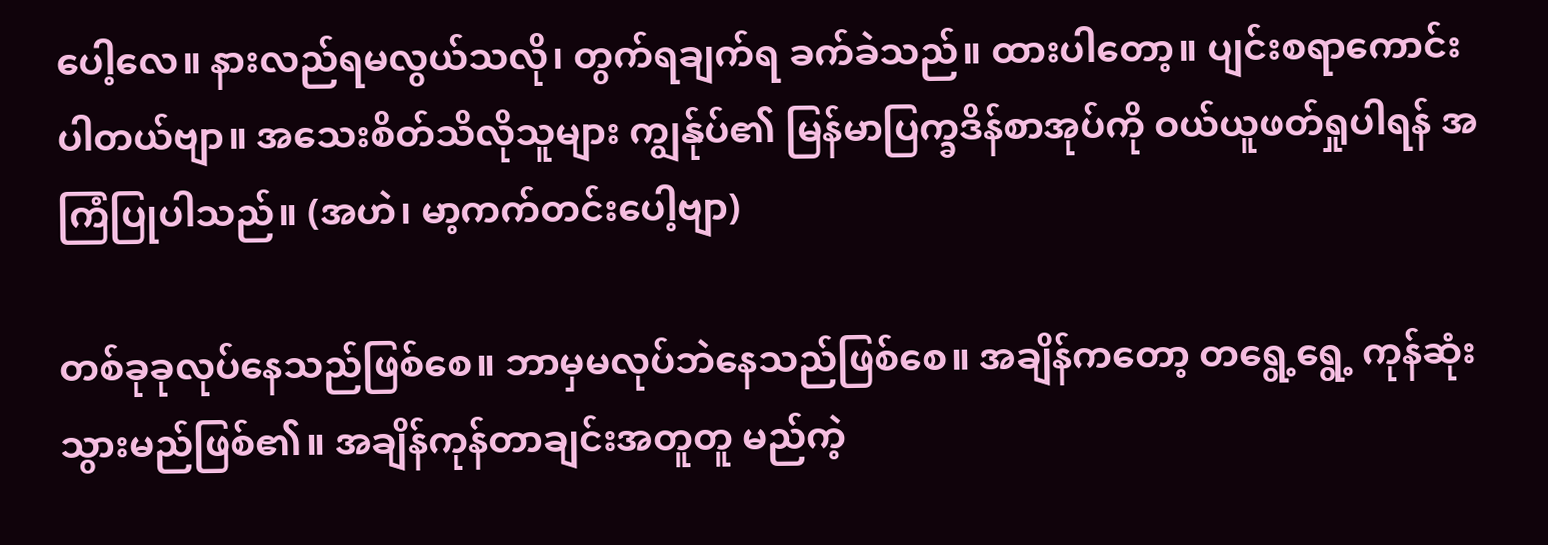ပေါ့လေ။ နားလည်ရမလွယ်သလို၊ တွက်ရချက်ရ ခက်ခဲသည်။ ထားပါတော့။ ပျင်းစရာကောင်းပါတယ်ဗျာ။ အသေးစိတ်သိလိုသူများ ကျွန်ုပ်၏ မြန်မာပြက္ခဒိန်စာအုပ်ကို ဝယ်ယူဖတ်ရှုပါရန် အကြံပြုပါသည်။ (အဟဲ၊ မာ့ကက်တင်းပေါ့ဗျာ)

တစ်ခုခုလုပ်နေသည်ဖြစ်စေ။ ဘာမှမလုပ်ဘဲနေသည်ဖြစ်စေ။ အချိန်ကတော့ တရွေ့ရွေ့ ကုန်ဆုံးသွားမည်ဖြစ်၏။ အချိန်ကုန်တာချင်းအတူတူ မည်ကဲ့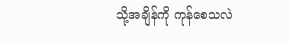သို့အချိန်ကို ကုန်စေသလဲ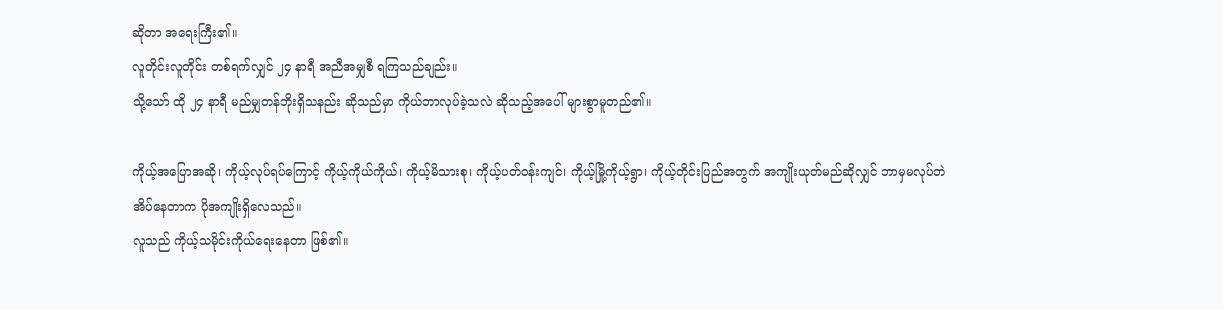ဆိုတာ အရေးကြီး၏။
လူတိုင်းလူတိုင်း တစ်ရက်လျှင် ၂၄ နာရီ အညီအမျှစီ ရကြသည်ချည်း။
သို့သော် ထို ၂၄ နာရီ မည်မျှတန်ဘိုးရှိသနည်း ဆိုသည်မှာ ကိုယ်ဘာလုပ်ခဲ့သလဲ ဆိုသည့်အပေါ် များစွာမူတည်၏။

ကိုယ့်အပြောအဆို၊ ကိုယ့်လုပ်ရပ်ကြောင့် ကိုယ့်ကိုယ်ကိုယ်၊ ကိုယ့်မိသားစု၊ ကိုယ့်ပတ်ဝန်းကျင်၊ ကိုယ့်မြို့ကိုယ့်ရွာ၊ ကိုယ့်တိုင်းပြည်အတွက် အကျိုးယုတ်မည်ဆိုလျှင် ဘာမှမလုပ်ဘဲ အိပ်နေတာက ပိုအကျိုးရှိလေသည်။
လူသည် ကိုယ့်သမိုင်းကိုယ်ရေးနေတာ ဖြစ်၏။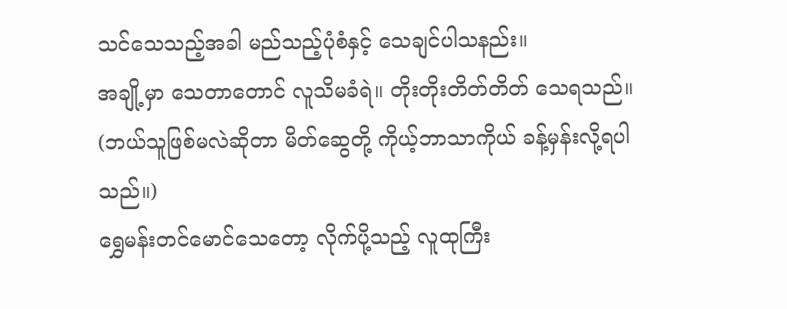သင်သေသည့်အခါ မည်သည့်ပုံစံနှင့် သေချင်ပါသနည်း။
အချို့မှာ သေတာတောင် လူသိမခံရဲ။ တိုးတိုးတိတ်တိတ် သေရသည်။
(ဘယ်သူဖြစ်မလဲဆိုတာ မိတ်ဆွေတို့ ကိုယ့်ဘာသာကိုယ် ခန့်မှန်းလို့ရပါသည်။)
ရွှေမန်းတင်မောင်သေတော့ လိုက်ပို့သည့် လူထုကြီး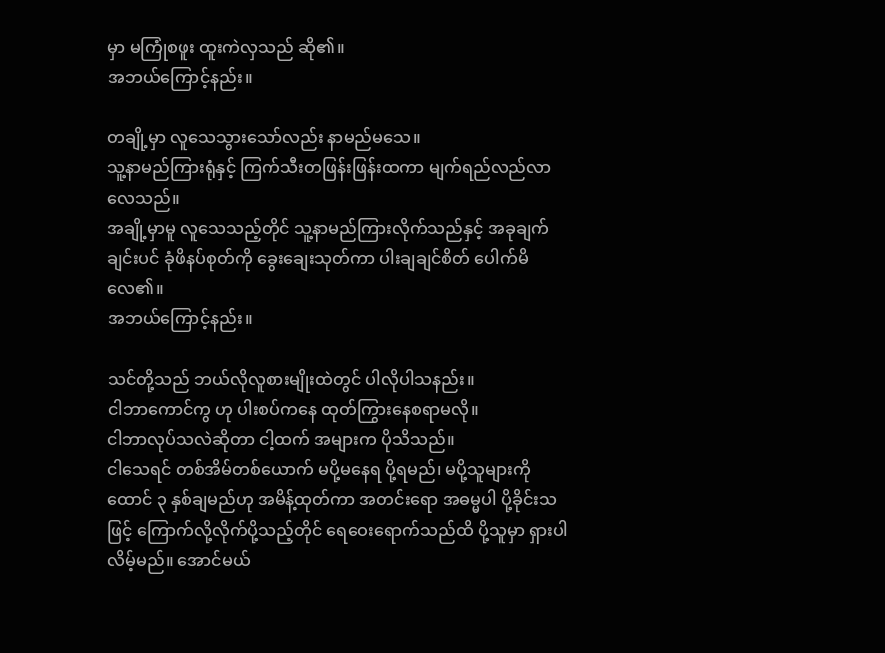မှာ မကြုံစဖူး ထူးကဲလှသည် ဆို၏။
အဘယ်ကြောင့်နည်း။

တချို့မှာ လူသေသွားသော်လည်း နာမည်မသေ။
သူ့နာမည်ကြားရုံနှင့် ကြက်သီးတဖြန်းဖြန်းထကာ မျက်ရည်လည်လာလေသည်။
အချို့မှာမူ လူသေသည့်တိုင် သူ့နာမည်ကြားလိုက်သည်နှင့် အခုချက်ချင်းပင် ခုံဖိနပ်စုတ်ကို ခွေးချေးသုတ်ကာ ပါးချချင်စိတ် ပေါက်မိလေ၏။
အဘယ်ကြောင့်နည်း။

သင်တို့သည် ဘယ်လိုလူစားမျိုးထဲတွင် ပါလိုပါသနည်း။
ငါဘာကောင်ကွ ဟု ပါးစပ်ကနေ ထုတ်ကြွားနေစရာမလို။
ငါဘာလုပ်သလဲဆိုတာ ငါ့ထက် အများက ပိုသိသည်။
ငါသေရင် တစ်အိမ်တစ်ယောက် မပို့မနေရ ပို့ရမည်၊ မပို့သူများကို ထောင် ၃ နှစ်ချမည်ဟု အမိန့်ထုတ်ကာ အတင်းရော အဓမ္မပါ ပို့ခိုင်းသဖြင့် ကြောက်လို့လိုက်ပို့သည့်တိုင် ရေဝေးရောက်သည်ထိ ပို့သူမှာ ရှားပါလိမ့်မည်။ အောင်မယ်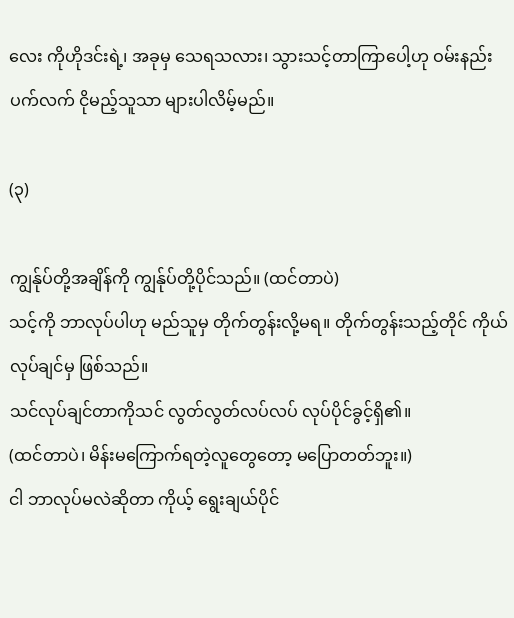လေး ကိုဟိုဒင်းရဲ့၊ အခုမှ သေရသလား၊ သွားသင့်တာကြာပေါ့ဟု ဝမ်းနည်းပက်လက် ငိုမည့်သူသာ များပါလိမ့်မည်။

(၃)

ကျွန်ုပ်တို့အချိန်ကို ကျွန်ုပ်တို့ပိုင်သည်။ (ထင်တာပဲ)
သင့်ကို ဘာလုပ်ပါဟု မည်သူမှ တိုက်တွန်းလို့မရ။ တိုက်တွန်းသည့်တိုင် ကိုယ်လုပ်ချင်မှ ဖြစ်သည်။
သင်လုပ်ချင်တာကိုသင် လွတ်လွတ်လပ်လပ် လုပ်ပိုင်ခွင့်ရှိ၏။
(ထင်တာပဲ၊ မိန်းမကြောက်ရတဲ့လူတွေတော့ မပြောတတ်ဘူး။)
ငါ ဘာလုပ်မလဲဆိုတာ ကိုယ့် ရွေးချယ်ပိုင်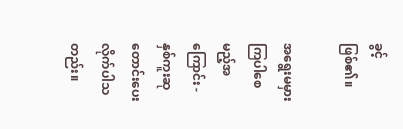ခွင့် ဖြစ်၏။

အရွေးမမှားကြပါစေမည့်အကြောင်း -
နှစ်ကူးဆုတောင်းပေးလိုက်ပါသတည်း။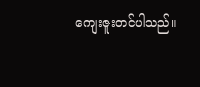ကျေးဇူးတင်ပါသည်။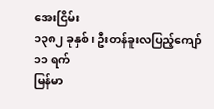အေးငြိမ်း
၁၃၈၂ ခုနှစ်၊ ဦးတန်ခူးလပြည့်ကျော် ၁၁ ရက်
မြန်မာ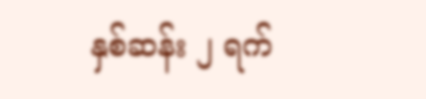နှစ်ဆန်း ၂ ရက်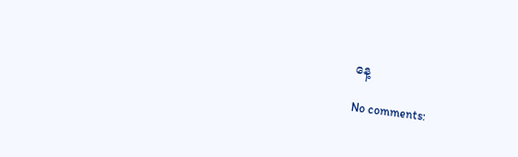နေ့

No comments: